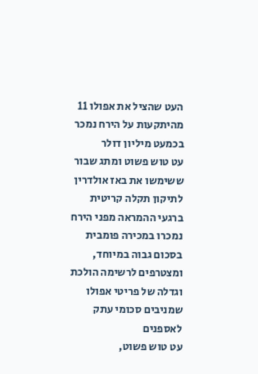העט שהציל את אפולו 11 מהיתקעות על הירח נמכר בכמעט מיליון דולר
עט טוש פשוט ומתג שבור ששימשו את באז אולדרין לתיקון תקלה קריטית ברגעי ההמראה מפני הירח נמכרו במכירה פומבית בסכום גבוה במיוחד, ומצטרפים לרשימה הולכת וגדלה של פריטי אפולו שמניבים סכומי עתק לאספנים
עט טוש פשוט,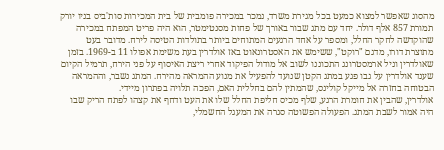מהסוג שאפשר למצוא כמעט בכל מגירת משרד, נמכר במכירה פומבית של בית המכירות סות'ביס בניו יורק תמורת 857 אלף דולר. יחד עם מתג שבור באורך של פחות מסנטימטר, הוא היה פריט המפתח במכירה שהוקדשה לחקר החלל, ומספר על אחד הרגעים המתוחים ביותר בתולדות הטיסה לירח. מדובר בעט מתוצרת דורו, מדגם "רוקט", ששימש את האסטרונאוט באז אולדרין בעת משימת אפולו 11 ב-1969. בזמן שאולדרין וניל ארמסטרונג התכוננו לשוב אל מודול הפיקוד אחרי ריצת האיסוף על פני הירח, תרמיל הקיום שענד אולדרין על גבו פגע במתג הקטן שנועד להפעיל את מנוע ההמראה מהירח. המתג נשבר, וההמראה הבטוחה בחזרה אל מייקל קולינס, שהמתין להם בחללית האם, הפכה תלויה בפתרון מיידי.
אולדרין, שהבין את חומרת הרגע, שלף מכיס חליפת החלל שלו את העט ודחף את קצהו לפתח הריק שבו היה אמור לשבת המתג. הפעולה הפשוטה סגרה את המעגל החשמלי,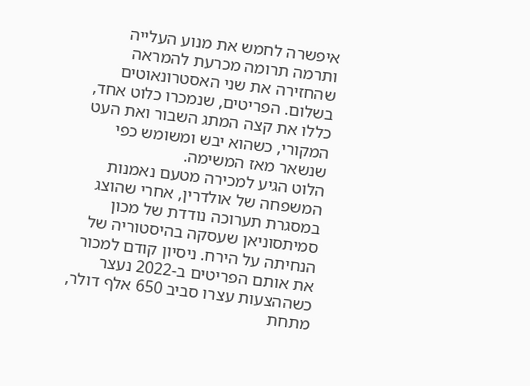איפשרה לחמש את מנוע העלייה ותרמה תרומה מכרעת להמראה שהחזירה את שני האסטרונאוטים בשלום. הפריטים, שנמכרו כלוט אחד, כללו את קצה המתג השבור ואת העט המקורי, כשהוא יבש ומשומש כפי שנשאר מאז המשימה.
הלוט הגיע למכירה מטעם נאמנות המשפחה של אולדרין, אחרי שהוצג במסגרת תערוכה נודדת של מכון סמיתסוניאן שעסקה בהיסטוריה של הנחיתה על הירח. ניסיון קודם למכור את אותם הפריטים ב-2022 נעצר כשההצעות עצרו סביב 650 אלף דולר, מתחת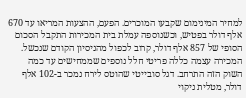למחיר המינימום שקבעו המוכרים. הפעם, ההצעות המריאו עד 670 אלף דולר בפטיש, וכשנוספה עמלת בית המכירות התקבל הסכום הסופי של 857 אלף דולר, קרוב לכפול מהניסיון הקודם שנכשל.
המכירה עצמה כללה פריטי חלל נוספים שממחישים עד כמה השוק הזה התרחב. דגל סובייטי שהוטס לירח נמכר ב-102 אלף דולר, מטלית ניקוי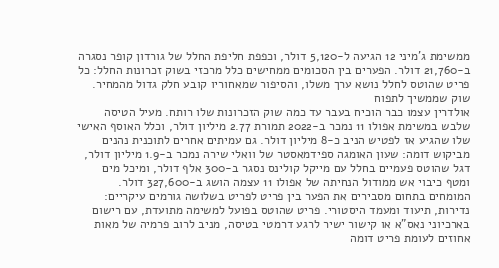ממשימת ג'מיני 12 הגיעה ל-5,120 דולר, וכפפת חליפת החלל של גורדון קופר נסגרה ב-21,760 דולר. הפערים בין הסכומים ממחישים כלל מרכזי בשוק זכרונות החלל: כל פריט שהוטס לחלל נושא ערך משלו, והסיפור שמאחוריו קובע חלק גדול מהמחיר.
שוק שממשיך לתפוח
אולדרין עצמו כבר הוכיח בעבר עד כמה שוק הזכרונות שלו רותח. מעיל הטיסה שלבש במשימת אפולו 11 נמכר ב-2022 תמורת 2.77 מיליון דולר, וכלל האוסף האישי שלו שהגיע אז לפטיש הניב כ-8 מיליון דולר. גם עמיתים אחרים לתוכנית נהנים מביקוש דומה: שעון האומגה ספידמאסטר של וואלי שירה נמכר ב-1.9 מיליון דולר, דגל שהוטס פעמיים בחלל עם מייקל קולינס נסגר ב-300 אלף דולר, ומיכל מים ומטף כיבוי אש ממודול הנחיתה של אפולו 11 עצמה הושג ב-327,600 דולר.
המומחים בתחום מסבירים את הפער בין פריט לפריט בשלושה גורמים עיקריים: נדירות, תיעוד ומעמד היסטורי. פריט שהוטס בפועל למשימה מתועדת, עם רישום בארכיוני נאס"א או קישור ישיר לרגע דרמטי בטיסה, מניב לרוב פרמיה של מאות אחוזים לעומת פריט דומה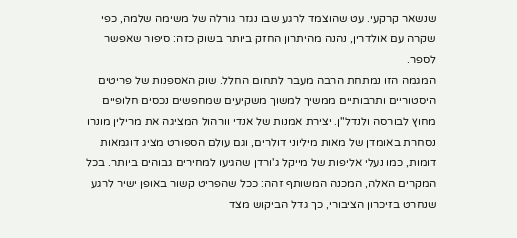שנשאר קרקעי. עט שהוצמד לרגע שבו נגזר גורלה של משימה שלמה, כפי שקרה עם אולדרין, נהנה מהיתרון החזק ביותר בשוק כזה: סיפור שאפשר לספר.
המגמה הזו נמתחת הרבה מעבר לתחום החלל. שוק האספנות של פריטים היסטוריים ותרבותיים ממשיך למשוך משקיעים שמחפשים נכסים חלופיים מחוץ לבורסה ולנדל"ן. יצירת אמנות של אנדי וורהול המציגה את מרילין מונרו נסחרת באומדן של מאות מיליוני דולרים, וגם עולם הספורט מציג דוגמאות דומות, כמו נעלי אליפות של מייקל ג'ורדן שהגיעו למחירים גבוהים ביותר. בכל המקרים האלה, המכנה המשותף זהה: ככל שהפריט קשור באופן ישיר לרגע שנחרט בזיכרון הציבורי, כך גדל הביקוש מצד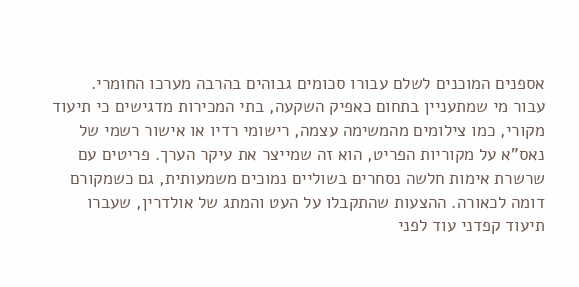אספנים המוכנים לשלם עבורו סכומים גבוהים בהרבה מערכו החומרי.
עבור מי שמתעניין בתחום כאפיק השקעה, בתי המכירות מדגישים כי תיעוד מקורי, כמו צילומים מהמשימה עצמה, רישומי רדיו או אישור רשמי של נאס"א על מקוריות הפריט, הוא זה שמייצר את עיקר הערך. פריטים עם שרשרת אימות חלשה נסחרים בשוליים נמוכים משמעותית, גם כשמקורם דומה לכאורה. ההצעות שהתקבלו על העט והמתג של אולדרין, שעברו תיעוד קפדני עוד לפני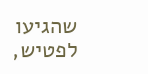שהגיעו לפטיש,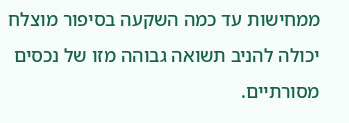ממחישות עד כמה השקעה בסיפור מוצלח יכולה להניב תשואה גבוהה מזו של נכסים מסורתיים.